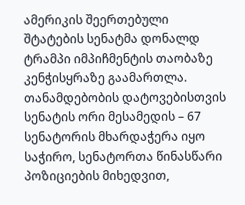ამერიკის შეერთებული შტატების სენატმა დონალდ ტრამპი იმპიჩმენტის თაობაზე კენჭისყრაზე გაამართლა. თანამდებობის დატოვებისთვის სენატის ორი მესამედის – 67 სენატორის მხარდაჭერა იყო საჭირო, სენატორთა წინასწარი პოზიციების მიხედვით,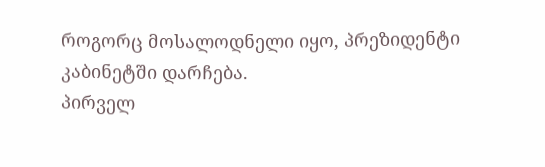როგორც მოსალოდნელი იყო, პრეზიდენტი კაბინეტში დარჩება.
პირველ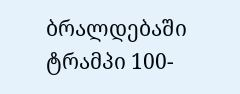ბრალდებაში ტრამპი 100-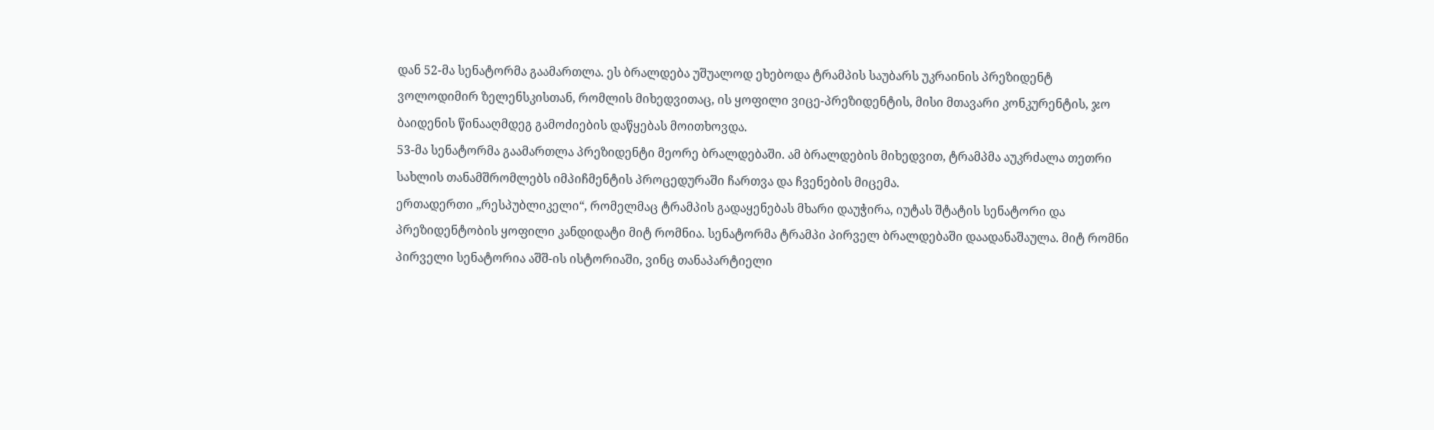დან 52-მა სენატორმა გაამართლა. ეს ბრალდება უშუალოდ ეხებოდა ტრამპის საუბარს უკრაინის პრეზიდენტ ვოლოდიმირ ზელენსკისთან, რომლის მიხედვითაც, ის ყოფილი ვიცე-პრეზიდენტის, მისი მთავარი კონკურენტის, ჯო ბაიდენის წინააღმდეგ გამოძიების დაწყებას მოითხოვდა.
53-მა სენატორმა გაამართლა პრეზიდენტი მეორე ბრალდებაში. ამ ბრალდების მიხედვით, ტრამპმა აუკრძალა თეთრი სახლის თანამშრომლებს იმპიჩმენტის პროცედურაში ჩართვა და ჩვენების მიცემა.
ერთადერთი „რესპუბლიკელი“, რომელმაც ტრამპის გადაყენებას მხარი დაუჭირა, იუტას შტატის სენატორი და პრეზიდენტობის ყოფილი კანდიდატი მიტ რომნია. სენატორმა ტრამპი პირველ ბრალდებაში დაადანაშაულა. მიტ რომნი პირველი სენატორია აშშ-ის ისტორიაში, ვინც თანაპარტიელი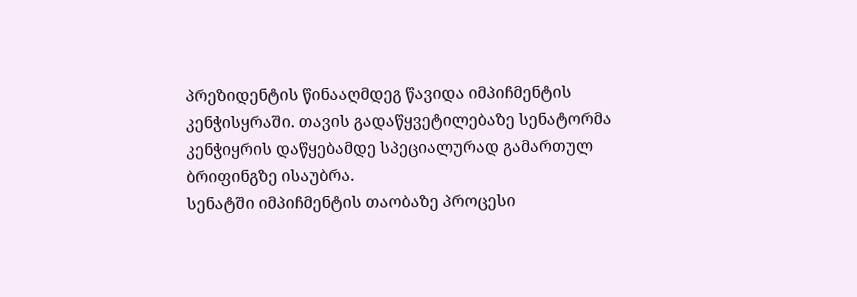პრეზიდენტის წინააღმდეგ წავიდა იმპიჩმენტის კენჭისყრაში. თავის გადაწყვეტილებაზე სენატორმა კენჭიყრის დაწყებამდე სპეციალურად გამართულ ბრიფინგზე ისაუბრა.
სენატში იმპიჩმენტის თაობაზე პროცესი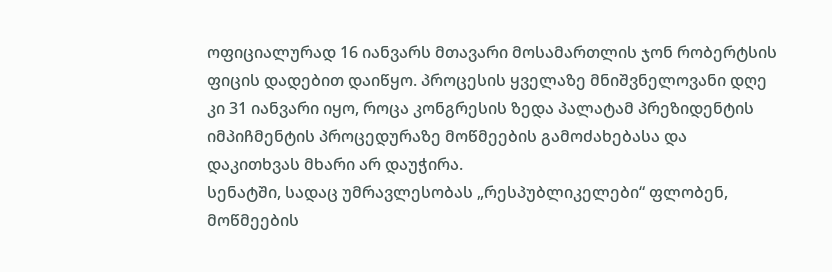ოფიციალურად 16 იანვარს მთავარი მოსამართლის ჯონ რობერტსის ფიცის დადებით დაიწყო. პროცესის ყველაზე მნიშვნელოვანი დღე კი 31 იანვარი იყო, როცა კონგრესის ზედა პალატამ პრეზიდენტის იმპიჩმენტის პროცედურაზე მოწმეების გამოძახებასა და დაკითხვას მხარი არ დაუჭირა.
სენატში, სადაც უმრავლესობას „რესპუბლიკელები“ ფლობენ, მოწმეების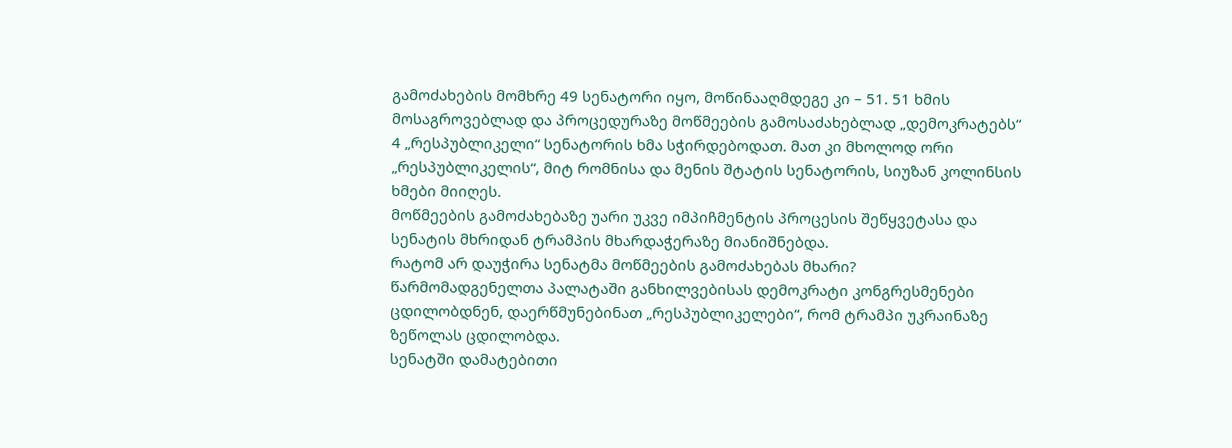გამოძახების მომხრე 49 სენატორი იყო, მოწინააღმდეგე კი – 51. 51 ხმის მოსაგროვებლად და პროცედურაზე მოწმეების გამოსაძახებლად „დემოკრატებს“ 4 „რესპუბლიკელი“ სენატორის ხმა სჭირდებოდათ. მათ კი მხოლოდ ორი „რესპუბლიკელის“, მიტ რომნისა და მენის შტატის სენატორის, სიუზან კოლინსის ხმები მიიღეს.
მოწმეების გამოძახებაზე უარი უკვე იმპიჩმენტის პროცესის შეწყვეტასა და სენატის მხრიდან ტრამპის მხარდაჭერაზე მიანიშნებდა.
რატომ არ დაუჭირა სენატმა მოწმეების გამოძახებას მხარი?
წარმომადგენელთა პალატაში განხილვებისას დემოკრატი კონგრესმენები ცდილობდნენ, დაერწმუნებინათ „რესპუბლიკელები“, რომ ტრამპი უკრაინაზე ზეწოლას ცდილობდა.
სენატში დამატებითი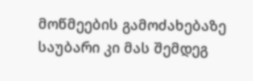მოწმეების გამოძახებაზე საუბარი კი მას შემდეგ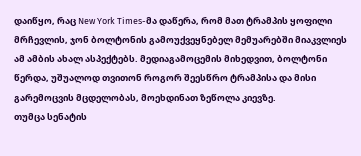დაიწყო, რაც New York Times-მა დაწერა, რომ მათ ტრამპის ყოფილი მრჩევლის, ჯონ ბოლტონის გამოუქვეყნებელ მემუარებში მიაკვლიეს ამ ამბის ახალ ასპექტებს. მედიაგამოცემის მიხედვით, ბოლტონი წერდა, უშუალოდ თვითონ როგორ შეესწრო ტრამპისა და მისი გარემოცვის მცდელობას, მოეხდინათ ზეწოლა კიევზე.
თუმცა სენატის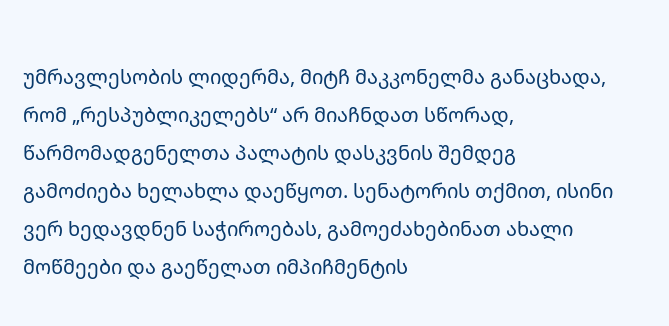უმრავლესობის ლიდერმა, მიტჩ მაკკონელმა განაცხადა, რომ „რესპუბლიკელებს“ არ მიაჩნდათ სწორად, წარმომადგენელთა პალატის დასკვნის შემდეგ გამოძიება ხელახლა დაეწყოთ. სენატორის თქმით, ისინი ვერ ხედავდნენ საჭიროებას, გამოეძახებინათ ახალი მოწმეები და გაეწელათ იმპიჩმენტის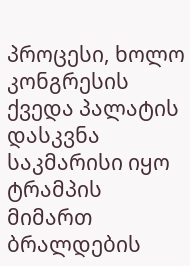პროცესი, ხოლო კონგრესის ქვედა პალატის დასკვნა საკმარისი იყო ტრამპის მიმართ ბრალდების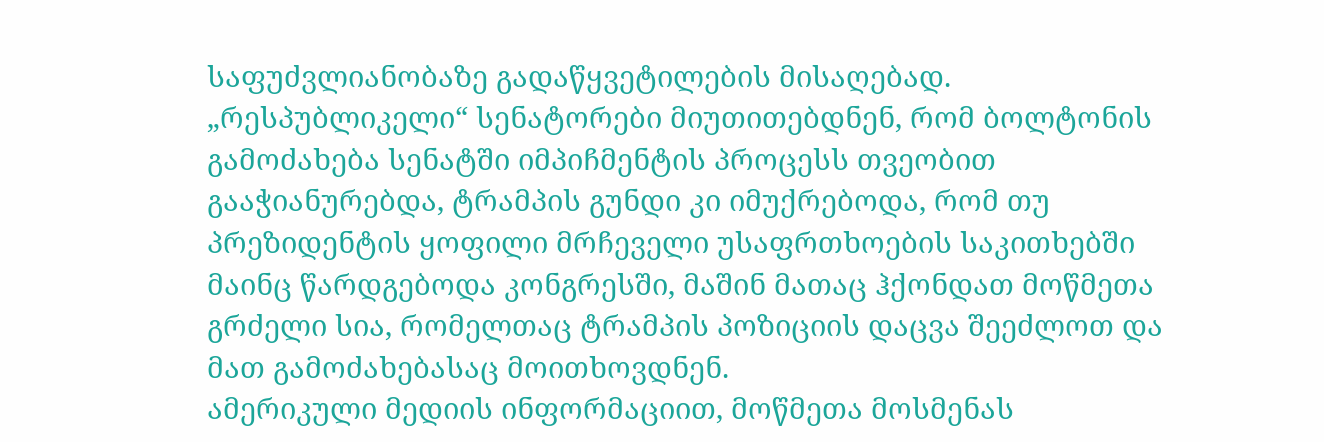საფუძვლიანობაზე გადაწყვეტილების მისაღებად.
„რესპუბლიკელი“ სენატორები მიუთითებდნენ, რომ ბოლტონის გამოძახება სენატში იმპიჩმენტის პროცესს თვეობით გააჭიანურებდა, ტრამპის გუნდი კი იმუქრებოდა, რომ თუ პრეზიდენტის ყოფილი მრჩეველი უსაფრთხოების საკითხებში მაინც წარდგებოდა კონგრესში, მაშინ მათაც ჰქონდათ მოწმეთა გრძელი სია, რომელთაც ტრამპის პოზიციის დაცვა შეეძლოთ და მათ გამოძახებასაც მოითხოვდნენ.
ამერიკული მედიის ინფორმაციით, მოწმეთა მოსმენას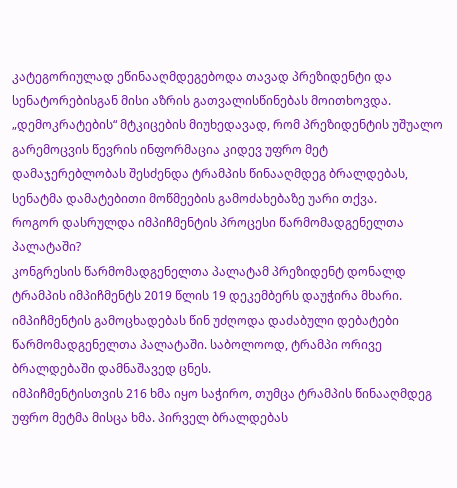კატეგორიულად ეწინააღმდეგებოდა თავად პრეზიდენტი და სენატორებისგან მისი აზრის გათვალისწინებას მოითხოვდა.
„დემოკრატების“ მტკიცების მიუხედავად, რომ პრეზიდენტის უშუალო გარემოცვის წევრის ინფორმაცია კიდევ უფრო მეტ დამაჯერებლობას შესძენდა ტრამპის წინააღმდეგ ბრალდებას, სენატმა დამატებითი მოწმეების გამოძახებაზე უარი თქვა.
როგორ დასრულდა იმპიჩმენტის პროცესი წარმომადგენელთა პალატაში?
კონგრესის წარმომადგენელთა პალატამ პრეზიდენტ დონალდ ტრამპის იმპიჩმენტს 2019 წლის 19 დეკემბერს დაუჭირა მხარი. იმპიჩმენტის გამოცხადებას წინ უძღოდა დაძაბული დებატები წარმომადგენელთა პალატაში. საბოლოოდ, ტრამპი ორივე ბრალდებაში დამნაშავედ ცნეს.
იმპიჩმენტისთვის 216 ხმა იყო საჭირო, თუმცა ტრამპის წინააღმდეგ უფრო მეტმა მისცა ხმა. პირველ ბრალდებას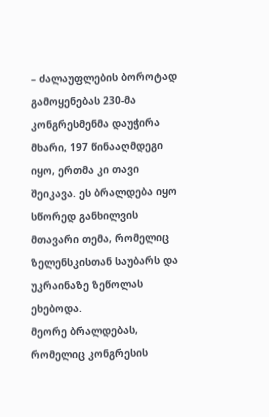– ძალაუფლების ბოროტად გამოყენებას 230-მა კონგრესმენმა დაუჭირა მხარი, 197 წინააღმდეგი იყო, ერთმა კი თავი შეიკავა. ეს ბრალდება იყო სწორედ განხილვის მთავარი თემა, რომელიც ზელენსკისთან საუბარს და უკრაინაზე ზეწოლას ეხებოდა.
მეორე ბრალდებას, რომელიც კონგრესის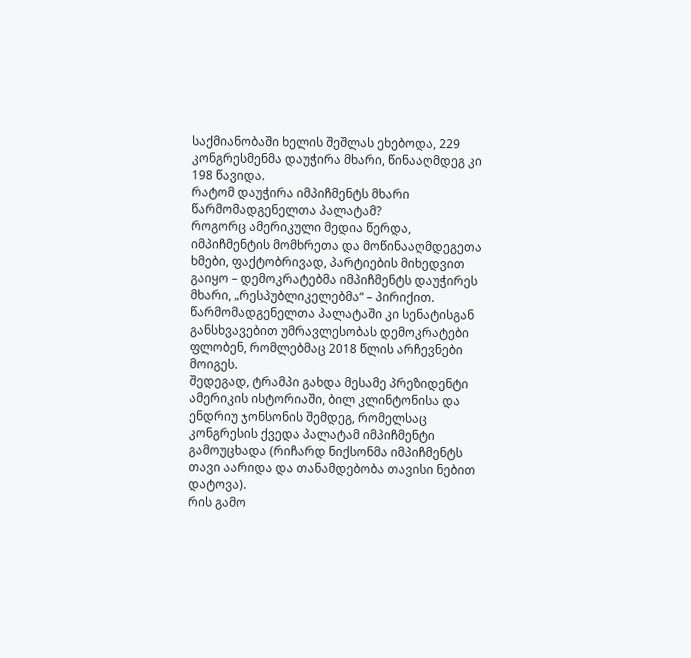საქმიანობაში ხელის შეშლას ეხებოდა, 229 კონგრესმენმა დაუჭირა მხარი, წინააღმდეგ კი 198 წავიდა.
რატომ დაუჭირა იმპიჩმენტს მხარი წარმომადგენელთა პალატამ?
როგორც ამერიკული მედია წერდა, იმპიჩმენტის მომხრეთა და მოწინააღმდეგეთა ხმები, ფაქტობრივად, პარტიების მიხედვით გაიყო – დემოკრატებმა იმპიჩმენტს დაუჭირეს მხარი, „რესპუბლიკელებმა“ – პირიქით.
წარმომადგენელთა პალატაში კი სენატისგან განსხვავებით უმრავლესობას დემოკრატები ფლობენ, რომლებმაც 2018 წლის არჩევნები მოიგეს.
შედეგად, ტრამპი გახდა მესამე პრეზიდენტი ამერიკის ისტორიაში, ბილ კლინტონისა და ენდრიუ ჯონსონის შემდეგ, რომელსაც კონგრესის ქვედა პალატამ იმპიჩმენტი გამოუცხადა (რიჩარდ ნიქსონმა იმპიჩმენტს თავი აარიდა და თანამდებობა თავისი ნებით დატოვა).
რის გამო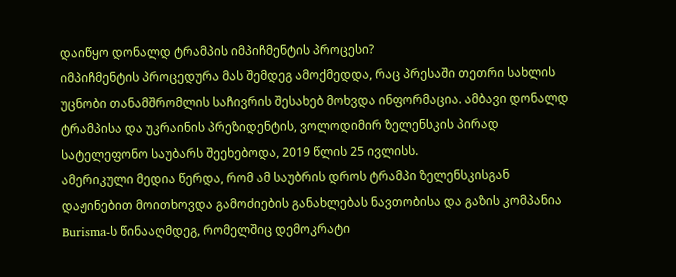დაიწყო დონალდ ტრამპის იმპიჩმენტის პროცესი?
იმპიჩმენტის პროცედურა მას შემდეგ ამოქმედდა, რაც პრესაში თეთრი სახლის უცნობი თანამშრომლის საჩივრის შესახებ მოხვდა ინფორმაცია. ამბავი დონალდ ტრამპისა და უკრაინის პრეზიდენტის, ვოლოდიმირ ზელენსკის პირად სატელეფონო საუბარს შეეხებოდა, 2019 წლის 25 ივლისს.
ამერიკული მედია წერდა, რომ ამ საუბრის დროს ტრამპი ზელენსკისგან დაჟინებით მოითხოვდა გამოძიების განახლებას ნავთობისა და გაზის კომპანია Burisma-ს წინააღმდეგ, რომელშიც დემოკრატი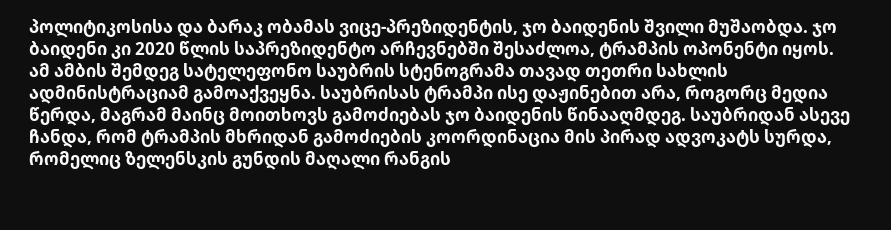პოლიტიკოსისა და ბარაკ ობამას ვიცე-პრეზიდენტის, ჯო ბაიდენის შვილი მუშაობდა. ჯო ბაიდენი კი 2020 წლის საპრეზიდენტო არჩევნებში შესაძლოა, ტრამპის ოპონენტი იყოს.
ამ ამბის შემდეგ სატელეფონო საუბრის სტენოგრამა თავად თეთრი სახლის ადმინისტრაციამ გამოაქვეყნა. საუბრისას ტრამპი ისე დაჟინებით არა, როგორც მედია წერდა, მაგრამ მაინც მოითხოვს გამოძიებას ჯო ბაიდენის წინააღმდეგ. საუბრიდან ასევე ჩანდა, რომ ტრამპის მხრიდან გამოძიების კოორდინაცია მის პირად ადვოკატს სურდა, რომელიც ზელენსკის გუნდის მაღალი რანგის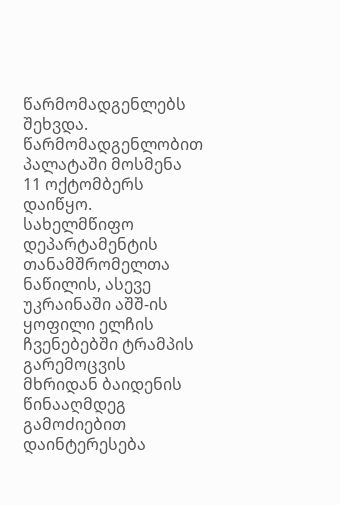წარმომადგენლებს შეხვდა.
წარმომადგენლობით პალატაში მოსმენა 11 ოქტომბერს დაიწყო. სახელმწიფო დეპარტამენტის თანამშრომელთა ნაწილის, ასევე უკრაინაში აშშ-ის ყოფილი ელჩის ჩვენებებში ტრამპის გარემოცვის მხრიდან ბაიდენის წინააღმდეგ გამოძიებით დაინტერესება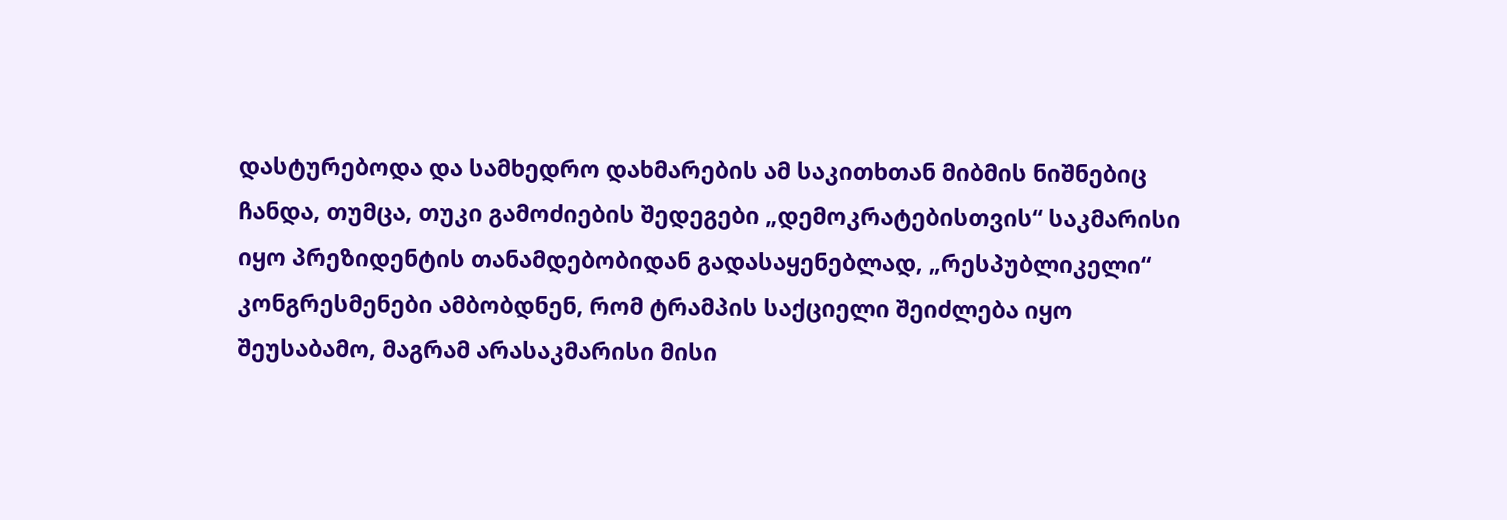დასტურებოდა და სამხედრო დახმარების ამ საკითხთან მიბმის ნიშნებიც ჩანდა, თუმცა, თუკი გამოძიების შედეგები „დემოკრატებისთვის“ საკმარისი იყო პრეზიდენტის თანამდებობიდან გადასაყენებლად, „რესპუბლიკელი“ კონგრესმენები ამბობდნენ, რომ ტრამპის საქციელი შეიძლება იყო შეუსაბამო, მაგრამ არასაკმარისი მისი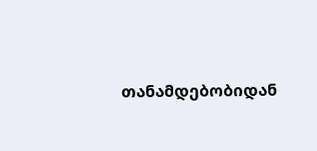თანამდებობიდან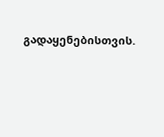გადაყენებისთვის.